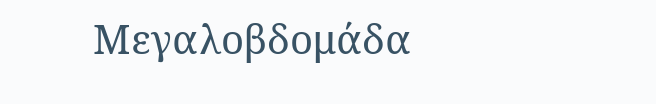Μεγαλοβδομάδα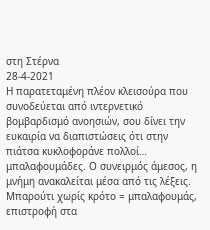στη Στέρνα
28-4-2021
Η παρατεταμένη πλέον κλεισούρα που συνοδεύεται από ιντερνετικό βομβαρδισμό ανοησιών, σου δίνει την ευκαιρία να διαπιστώσεις ότι στην πιάτσα κυκλοφοράνε πολλοί… μπαλαφουμάδες. Ο συνειρμός άμεσος, η μνήμη ανακαλείται μέσα από τις λέξεις. Μπαρούτι χωρίς κρότο = μπαλαφουμάς, επιστροφή στα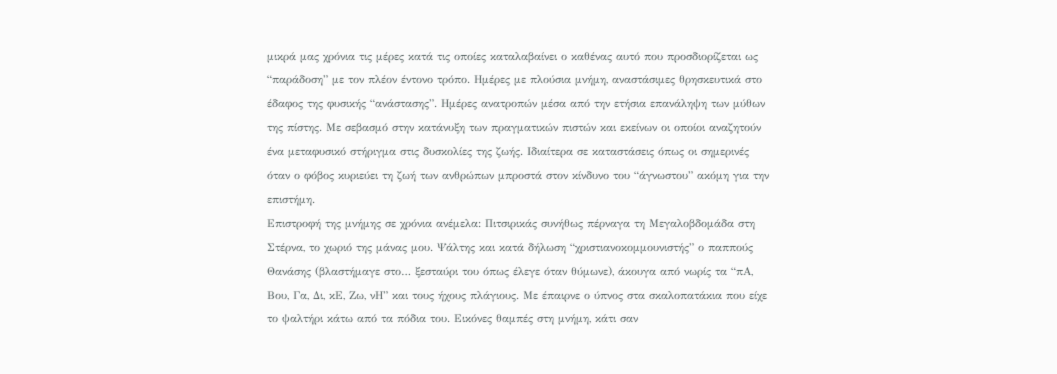μικρά μας χρόνια τις μέρες κατά τις οποίες καταλαβαίνει ο καθένας αυτό που προσδιορίζεται ως “παράδοση” με τον πλέον έντονο τρόπο. Ημέρες με πλούσια μνήμη, αναστάσιμες θρησκευτικά στο έδαφος της φυσικής “ανάστασης”. Ημέρες ανατροπών μέσα από την ετήσια επανάληψη των μύθων της πίστης. Με σεβασμό στην κατάνυξη των πραγματικών πιστών και εκείνων οι οποίοι αναζητούν ένα μεταφυσικό στήριγμα στις δυσκολίες της ζωής. Ιδιαίτερα σε καταστάσεις όπως οι σημερινές όταν ο φόβος κυριεύει τη ζωή των ανθρώπων μπροστά στον κίνδυνο του “άγνωστου” ακόμη για την επιστήμη.
Επιστροφή της μνήμης σε χρόνια ανέμελα: Πιτσιρικάς συνήθως πέρναγα τη Μεγαλοβδομάδα στη Στέρνα, το χωριό της μάνας μου. Ψάλτης και κατά δήλωση “χριστιανοκομμουνιστής” ο παππούς Θανάσης (βλαστήμαγε στο… ξεσταύρι του όπως έλεγε όταν θύμωνε), άκουγα από νωρίς τα “πΑ, Βου, Γα, Δι, κΕ, Ζω, νΗ” και τους ήχους πλάγιους. Με έπαιρνε ο ύπνος στα σκαλοπατάκια που είχε το ψαλτήρι κάτω από τα πόδια του. Εικόνες θαμπές στη μνήμη, κάτι σαν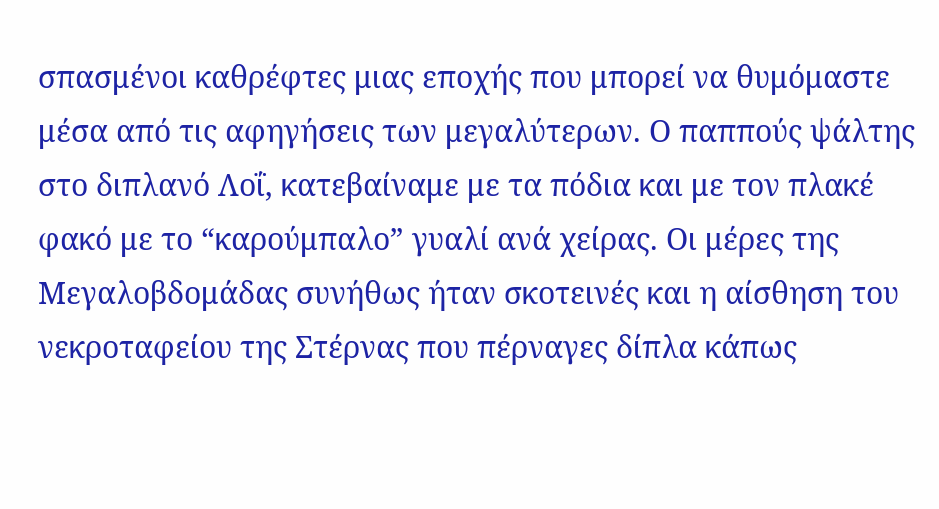σπασμένοι καθρέφτες μιας εποχής που μπορεί να θυμόμαστε μέσα από τις αφηγήσεις των μεγαλύτερων. Ο παππούς ψάλτης στο διπλανό Λοΐ, κατεβαίναμε με τα πόδια και με τον πλακέ φακό με το “καρούμπαλο” γυαλί ανά χείρας. Οι μέρες της Μεγαλοβδομάδας συνήθως ήταν σκοτεινές και η αίσθηση του νεκροταφείου της Στέρνας που πέρναγες δίπλα κάπως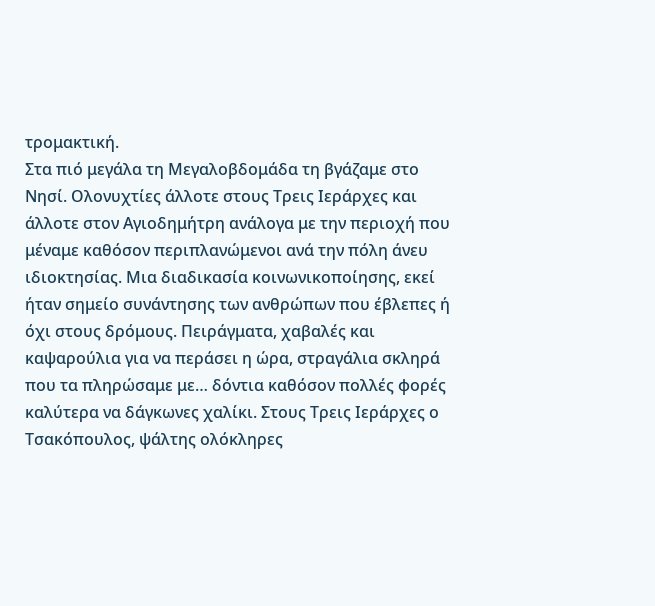τρομακτική.
Στα πιό μεγάλα τη Μεγαλοβδομάδα τη βγάζαμε στο Νησί. Ολονυχτίες άλλοτε στους Τρεις Ιεράρχες και άλλοτε στον Αγιοδημήτρη ανάλογα με την περιοχή που μέναμε καθόσον περιπλανώμενοι ανά την πόλη άνευ ιδιοκτησίας. Μια διαδικασία κοινωνικοποίησης, εκεί ήταν σημείο συνάντησης των ανθρώπων που έβλεπες ή όχι στους δρόμους. Πειράγματα, χαβαλές και καψαρούλια για να περάσει η ώρα, στραγάλια σκληρά που τα πληρώσαμε με… δόντια καθόσον πολλές φορές καλύτερα να δάγκωνες χαλίκι. Στους Τρεις Ιεράρχες ο Τσακόπουλος, ψάλτης ολόκληρες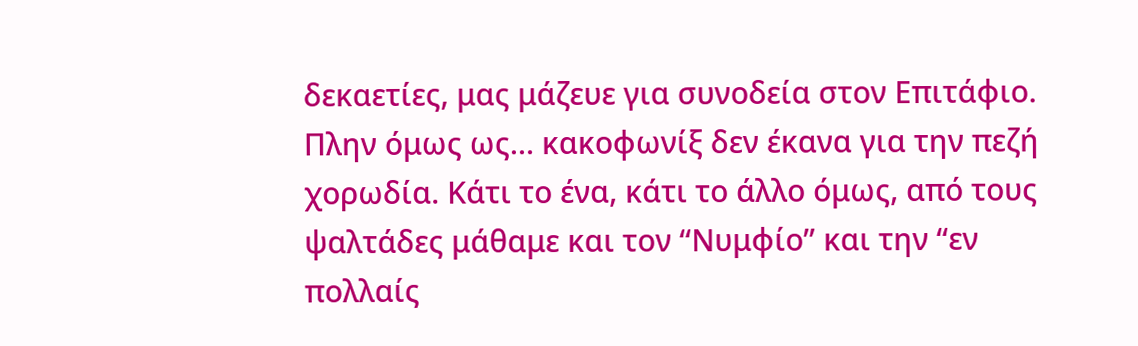δεκαετίες, μας μάζευε για συνοδεία στον Επιτάφιο. Πλην όμως ως… κακοφωνίξ δεν έκανα για την πεζή χορωδία. Κάτι το ένα, κάτι το άλλο όμως, από τους ψαλτάδες μάθαμε και τον “Νυμφίο” και την “εν πολλαίς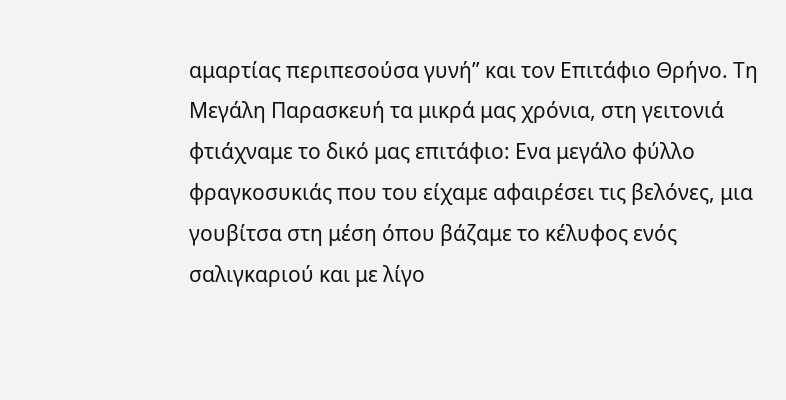αμαρτίας περιπεσούσα γυνή” και τον Επιτάφιο Θρήνο. Τη Μεγάλη Παρασκευή τα μικρά μας χρόνια, στη γειτονιά φτιάχναμε το δικό μας επιτάφιο: Ενα μεγάλο φύλλο φραγκοσυκιάς που του είχαμε αφαιρέσει τις βελόνες, μια γουβίτσα στη μέση όπου βάζαμε το κέλυφος ενός σαλιγκαριού και με λίγο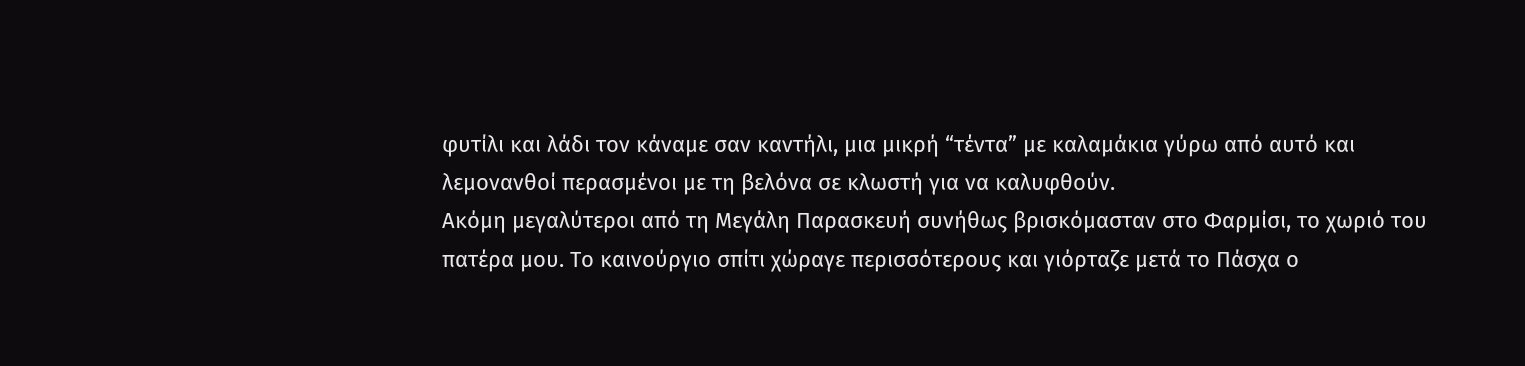φυτίλι και λάδι τον κάναμε σαν καντήλι, μια μικρή “τέντα” με καλαμάκια γύρω από αυτό και λεμονανθοί περασμένοι με τη βελόνα σε κλωστή για να καλυφθούν.
Ακόμη μεγαλύτεροι από τη Μεγάλη Παρασκευή συνήθως βρισκόμασταν στο Φαρμίσι, το χωριό του πατέρα μου. Το καινούργιο σπίτι χώραγε περισσότερους και γιόρταζε μετά το Πάσχα ο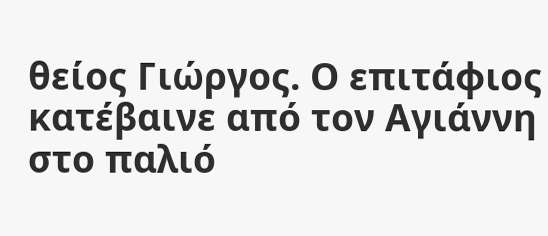θείος Γιώργος. Ο επιτάφιος κατέβαινε από τον Αγιάννη στο παλιό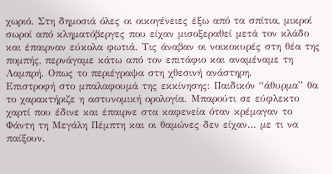χωριό. Στη δημοσιά όλες οι οικογένειες έξω από τα σπίτια, μικροί σωροί από κληματόβεργες που είχαν μισοξεραθεί μετά τον κλάδο και έπαιρναν εύκολα φωτιά. Τις άναβαν οι νοικοκυρές στη θέα της πομπής, περνάγαμε κάτω από τον επιτάφιο και αναμέναμε τη Λαμπρή. Οπως το περιέγραψα στη χθεσινή ανάστηρη.
Επιστροφή στο μπαλαφουμά της εκκίνησης: Παιδικόν “άθυρμα” θα το χαρακτήριζε η αστυνομική ορολογία. Μπαρούτι σε εύφλεκτο χαρτί που έδινε και έπαιρνε στα καφενεία όταν κρέμαγαν το Φάντη τη Μεγάλη Πέμπτη και οι θαμώνες δεν είχαν… με τι να παίξουν.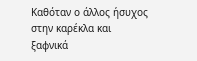Καθόταν ο άλλος ήσυχος στην καρέκλα και ξαφνικά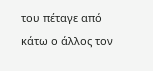του πέταγε από κάτω ο άλλος τον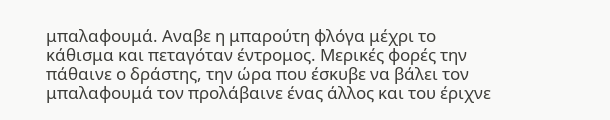μπαλαφουμά. Αναβε η μπαρούτη φλόγα μέχρι το κάθισμα και πεταγόταν έντρομος. Μερικές φορές την πάθαινε ο δράστης, την ώρα που έσκυβε να βάλει τον μπαλαφουμά τον προλάβαινε ένας άλλος και του έριχνε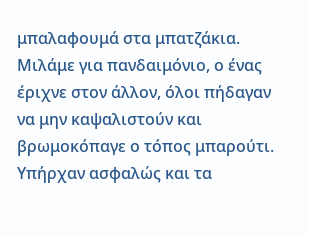μπαλαφουμά στα μπατζάκια. Μιλάμε για πανδαιμόνιο, ο ένας έριχνε στον άλλον, όλοι πήδαγαν να μην καψαλιστούν και βρωμοκόπαγε ο τόπος μπαρούτι.
Υπήρχαν ασφαλώς και τα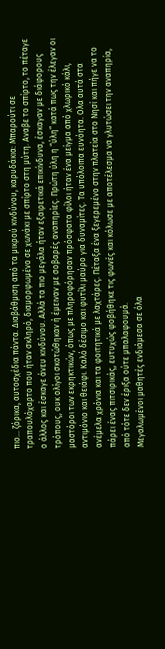πιο… ζόρικα, αυτοσχέδια πάντα. Διαβάθμιση από τα μικρού κινδύνου, καρυδάκια: Μπαρούτι σε τραπουλόχαρτο που ήταν σκληρό, διαμορφωμένο σε χωνάκι με σπίρτο στη μύτη. Αναβε το σπίρτο, το πέταγε ο άλλος και έσκαγε άνευ κινδύνου. Αλλά τα πιο μεγάλα ήταν εξαιρετικά επικίνδυνα, έσκαγαν με διάφορους τρόπους, ουκ ολίγοι σκοτώθηκαν ή έμειναν με σοβαρές αναπηρίες. Πρώτη ύλη η “ύλη” κατά πως την έλεγαν οι μαστόροι των εκρηκτικών, όπως με πληροφόρησαν πρόσφατα φίλοι ήταν ένα μείγμα από χλωρικό κάλι, αντιμόνιο και θειάφι. Καλό δέσιμο και φυτίλι μαύρο για δυναμίτες. Τα υπόλοιπα ευνόητα. Ολα αυτά στα ανέμελα χρόνια και τα φοιτητικά με λαχτάρες. Πέταξα ένα ξεγερεμένο στην πλατεία στο Νησί και πήγε να το πάρει ένας πιτσιρικάς, ευτυχώς φοβήθηκε τις φωνές και κόλωσε με αποτέλεσμα να γλυτώσει την αναπηρία, από τότε δεν έριξα ούτε μπαλαφουμά.
Μεγαλωμένοι μαθητές ενδιάμεσα σε όλα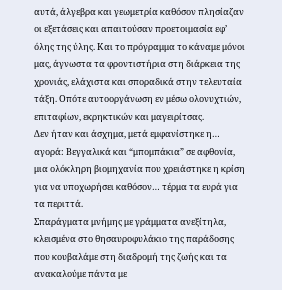αυτά, άλγεβρα και γεωμετρία καθόσον πλησίαζαν οι εξετάσεις και απαιτούσαν προετοιμασία εφ’ όλης της ύλης. Και το πρόγραμμα το κάναμε μόνοι μας, άγνωστα τα φροντιστήρια στη διάρκεια της χρονιάς, ελάχιστα και σποραδικά στην τελευταία τάξη. Οπότε αυτοοργάνωση εν μέσω ολονυχτιών, επιταφίων, εκρηκτικών και μαγειρίτσας.
Δεν ήταν και άσχημα, μετά εμφανίστηκε η… αγορά: Βεγγαλικά και “μπομπάκια” σε αφθονία, μια ολόκληρη βιομηχανία που χρειάστηκε η κρίση για να υποχωρήσει καθόσον… τέρμα τα ευρά για τα περιττά.
Σπαράγματα μνήμης με γράμματα ανεξίτηλα, κλεισμένα στο θησαυροφυλάκιο της παράδοσης που κουβαλάμε στη διαδρομή της ζωής και τα ανακαλούμε πάντα με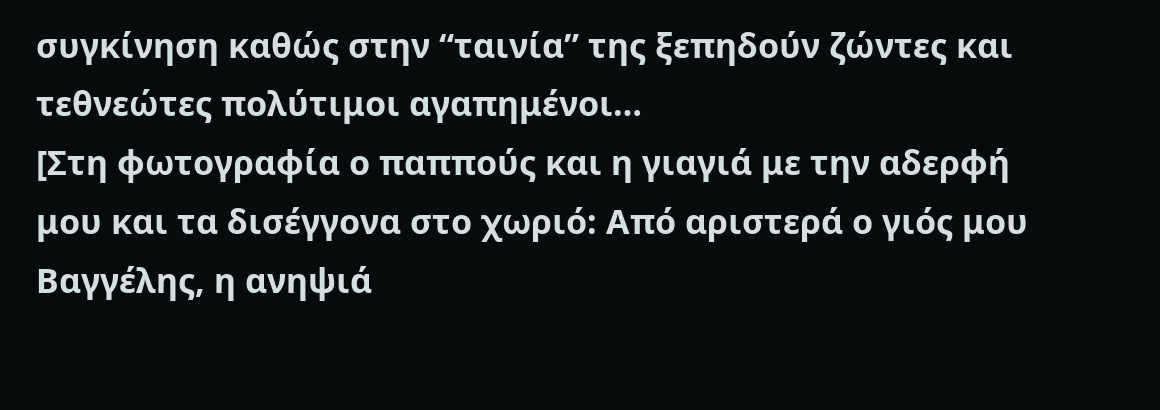συγκίνηση καθώς στην “ταινία” της ξεπηδούν ζώντες και τεθνεώτες πολύτιμοι αγαπημένοι…
[Στη φωτογραφία ο παππούς και η γιαγιά με την αδερφή μου και τα δισέγγονα στο χωριό: Από αριστερά ο γιός μου Βαγγέλης, η ανηψιά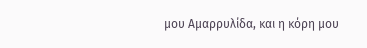μου Αμαρρυλίδα, και η κόρη μου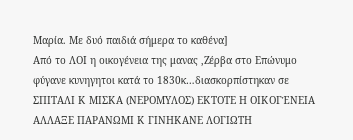Μαρία. Με δυό παιδιά σήμερα το καθένα]
Από το ΛΟΙ η οικογένεια της μανας ,Ζέρβα στο Επώνυμο φύγανε κυνηγητοι κατά το 1830κ…διασκορπίστηκαν σε ΣΠΙΤΑΛΙ Κ ΜΙΣΚΑ (ΝΕΡΟΜΥΛΟΣ) ΕΚΤΟΤΕ Η ΟΙΚΟΓΈΝΕΙΑ ΑΛΛΑΞΕ ΠΑΡΑΝΩΜΙ Κ ΓΙΝΗΚΑΝΕ ΛΟΓΙΩΤΗ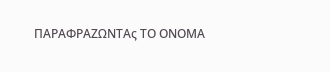ΠΑΡΑΦΡΑΖΩΝΤΑς ΤΟ ΟΝΟΜΑ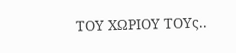ΤΟΥ ΧΩΡΙΟΥ ΤΟΥς..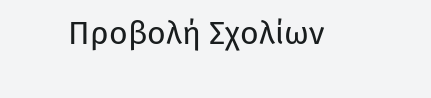Προβολή Σχολίων